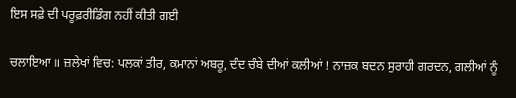ਇਸ ਸਫ਼ੇ ਦੀ ਪਰੂਫ਼ਰੀਡਿੰਗ ਨਹੀਂ ਕੀਤੀ ਗਈ

ਚਲਾਇਆ ॥ ਜ਼ਲੇਖਾਂ ਵਿਚ: ਪਲਕਾਂ ਤੀਰ, ਕਮਾਨਾਂ ਅਬਰੂ, ਦੰਦ ਚੰਬੇ ਦੀਆਂ ਕਲੀਆਂ ! ਨਾਜ਼ਕ ਬਦਨ ਸੁਰਾਹੀ ਗਰਦਨ, ਗਲੀਆਂ ਨੂੰ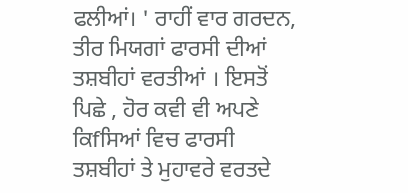ਫਲੀਆਂ। ' ਰਾਹੀਂ ਵਾਰ ਗਰਦਨ, ਤੀਰ ਮਿਯਗਾਂ ਫਾਰਸੀ ਦੀਆਂ ਤਸ਼ਬੀਹਾਂ ਵਰਤੀਆਂ । ਇਸਤੋਂ ਪਿਛੇ , ਹੋਰ ਕਵੀ ਵੀ ਅਪਣੇ ਕਿfਸਿਆਂ ਵਿਚ ਫਾਰਸੀ ਤਸ਼ਬੀਹਾਂ ਤੇ ਮੁਹਾਵਰੇ ਵਰਤਦੇ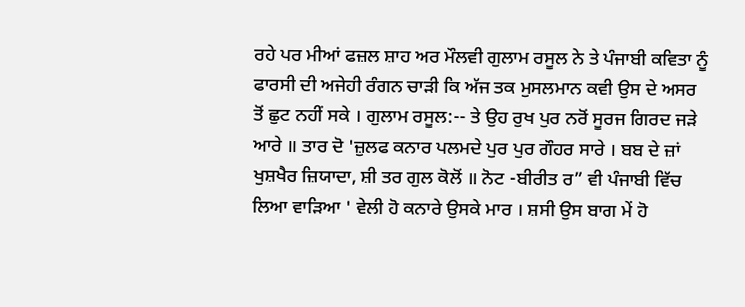ਰਹੇ ਪਰ ਮੀਆਂ ਫਜ਼ਲ ਸ਼ਾਹ ਅਰ ਮੌਲਵੀ ਗੁਲਾਮ ਰਸੂਲ ਨੇ ਤੇ ਪੰਜਾਬੀ ਕਵਿਤਾ ਨੂੰ ਫਾਰਸੀ ਦੀ ਅਜੇਹੀ ਰੰਗਨ ਚਾੜੀ ਕਿ ਅੱਜ ਤਕ ਮੁਸਲਮਾਨ ਕਵੀ ਉਸ ਦੇ ਅਸਰ ਤੋਂ ਛੁਟ ਨਹੀਂ ਸਕੇ । ਗੁਲਾਮ ਰਸੂਲ:-- ਤੇ ਉਹ ਰੁਖ ਪੁਰ ਨਰੋਂ ਸੂਰਜ ਗਿਰਦ ਜੜੇ ਆਰੇ ॥ ਤਾਰ ਦੋ 'ਜ਼ੁਲਫ ਕਨਾਰ ਪਲਮਦੇ ਪੁਰ ਪੁਰ ਗੌਹਰ ਸਾਰੇ । ਬਬ ਦੇ ਜ਼ਾਂ ਖੁਸ਼ਖੈਰ ਜ਼ਿਯਾਦਾ, ਸ਼ੀ ਤਰ ਗੁਲ ਕੋਲੋਂ ॥ ਨੋਟ -ਬੀਰੀਤ ਰ” ਵੀ ਪੰਜਾਬੀ ਵਿੱਚ ਲਿਆ ਵਾੜਿਆ ' ਵੇਲੀ ਹੋ ਕਨਾਰੇ ਉਸਕੇ ਮਾਰ । ਸ਼ਸੀ ਉਸ ਬਾਗ ਮੇਂ ਹੋ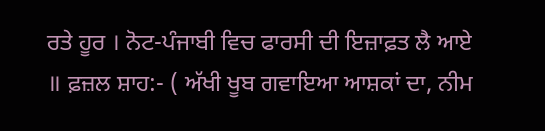ਰਤੇ ਹੂਰ । ਨੋਟ-ਪੰਜਾਬੀ ਵਿਚ ਫਾਰਸੀ ਦੀ ਇਜ਼ਾਫ਼ਤ ਲੈ ਆਏ ॥ ਫ਼ਜ਼ਲ ਸ਼ਾਹ:- ( ਅੱਖੀ ਖੂਬ ਗਵਾਇਆ ਆਸ਼ਕਾਂ ਦਾ, ਨੀਮ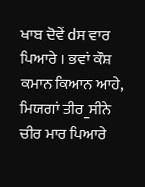ਖਾਬ ਦੋਵੇਂ dਸ ਵਾਰ ਪਿਆਰੇ । ਭਵਾਂ ਕੌਸ਼ ਕਮਾਨ ਕਿਆਨ ਆਹੇ, ਮਿਯਗਾਂ ਤੀਰ_ਸੀਨੇ ਚੀਰ ਮਾਰ ਪਿਆਰੇ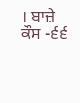। ਬਾਜ਼ੇ ਕੌਸ -੬੬